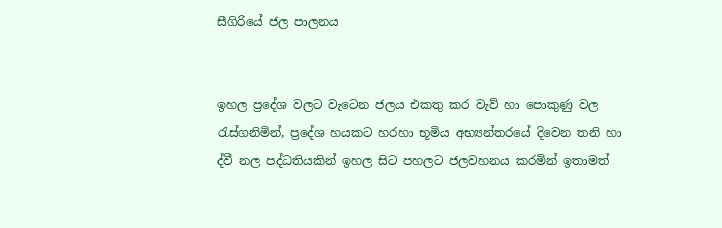සීගිරියේ ජල පාලනය


ඉහල ප්‍රදේශ වලට වැටෙන ජලය එකතු කර වැව් හා පොකුණු වල රැස්ගනිමින්, ප්‍රදේශ හයකට හරහා භූමිය අභ්‍යන්තරයේ දිවෙන තනි හා ද්වී නල පද්ධතියකින් ඉහල සිට පහලට ජලවහනය කරමින් ඉතාමත්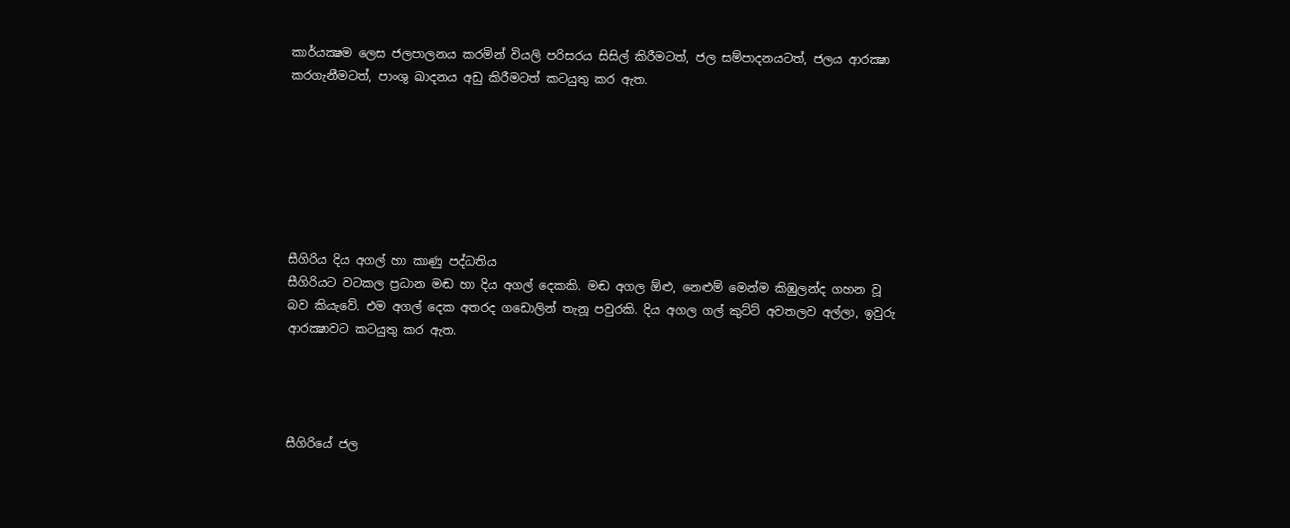කාර්යක්‍ෂම ලෙස ජලපාලනය කරමින් වියලි පරිසරය සිසිල් කිරීමටත්, ජල සම්පාදනයටත්, ජලය ආරක්‍ෂා කරගැනීමටත්, පාංශු ඛාදනය අඩු කිරීමටත් කටයුතු කර ඇත.







සීගිරිය දිය අගල් හා කාණු පද්ධතිය
සීගිරියට වටකල ප්‍රධාන මඬ හා දිය අගල් දෙකකි. මඬ අගල ඕළු, නෙළුම් මෙන්ම කිඹුලන්ද ගහන වූ බව කියැවේ. එම අගල් දෙක අතරද ගඩොලින් තැනූ පවුරකි. දිය අගල ගල් කුට්ට් අවතලව අල්ලා, ඉවුරු ආරක්‍ෂාවට කටයුතු කර ඇත.




සීගිරියේ ජල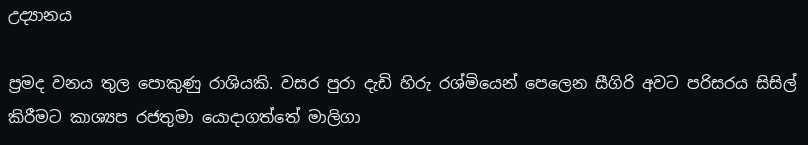උද්‍යානය

ප්‍රමද වනය තුල පොකුණු රාශියකි. වසර පුරා දැඩි හිරු රශ්මියෙන් පෙලෙන සීගිරි අවට පරිසරය සිසිල් කිරීමට කාශ්‍යප රජතුමා යොදාගත්තේ මාලිගා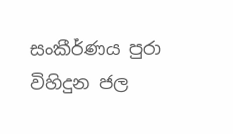සංකීර්ණය පුරා විහිදුන ජල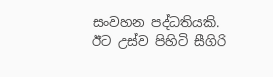සංවහන පද්ධතියකි. ඊට උස්ව පිහිටි සීගිරි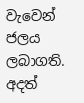වැවෙන් ජලය ලබාගති. අදත්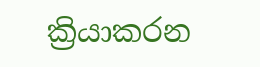ක්‍රියාකරන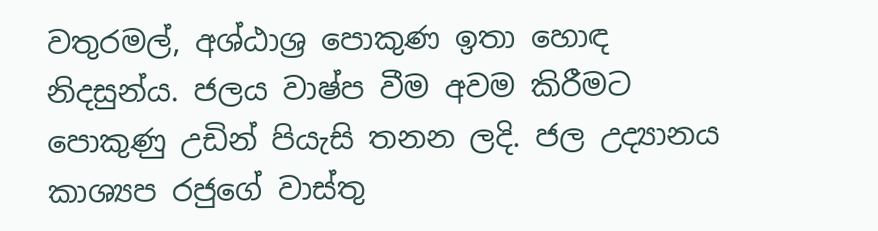වතුරමල්, අශ්ඨාශ්‍ර පොකුණ ඉතා හොඳ නිදසුන්ය. ජලය වාෂ්ප වීම අවම කිරීමට පොකුණු උඩින් පියැසි තනන ලදි. ජල උද්‍යානය කාශ්‍යප රජුගේ වාස්තු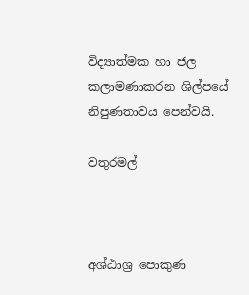විද්‍යාත්මක හා ජල කලාමණාකරන ශිල්පයේ නිපුණතාවය පෙන්වයි.

වතුරමල්



අශ්ඨාශ්‍ර පොකුණ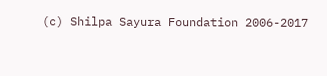(c) Shilpa Sayura Foundation 2006-2017